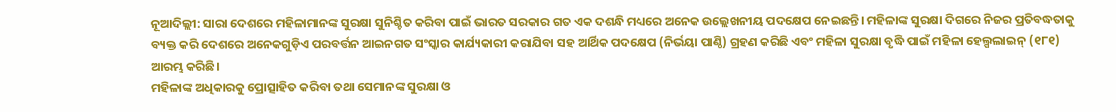ନୂଆଦିଲ୍ଲୀ: ସାରା ଦେଶରେ ମହିଳାମାନଙ୍କ ସୁରକ୍ଷା ସୁନିଶ୍ଚିତ କରିବା ପାଇଁ ଭାରତ ସରକାର ଗତ ଏକ ଦଶନ୍ଧି ମଧ୍ୟରେ ଅନେକ ଉଲ୍ଲେଖନୀୟ ପଦକ୍ଷେପ ନେଇଛନ୍ତି। ମହିଳାଙ୍କ ସୁରକ୍ଷା ଦିଗରେ ନିଜର ପ୍ରତିବଦ୍ଧତାକୁ ବ୍ୟକ୍ତ କରି ଦେଶରେ ଅନେକଗୁଡ଼ିଏ ପରବର୍ତ୍ତନ ଆଇନଗତ ସଂସ୍କାର କାର୍ଯ୍ୟକାରୀ କରାଯିବା ସହ ଆର୍ଥିକ ପଦକ୍ଷେପ (ନିର୍ଭୟା ପାଣ୍ଠି) ଗ୍ରହଣ କରିଛି ଏବଂ ମହିଳା ସୁରକ୍ଷା ବୃଦ୍ଧି ପାଇଁ ମହିଳା ହେଲ୍ପଲାଇନ୍ (୧୮୧) ଆରମ୍ଭ କରିଛି।
ମହିଳାଙ୍କ ଅଧିକାରକୁ ପ୍ରୋତ୍ସାହିତ କରିବା ତଥା ସେମାନଙ୍କ ସୁରକ୍ଷା ଓ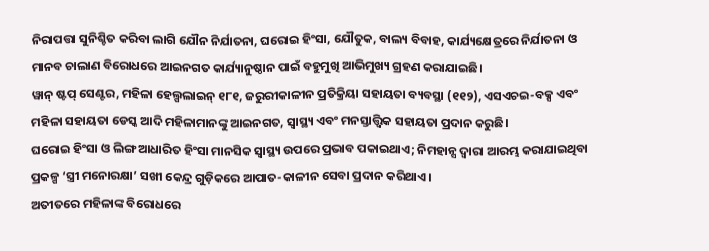ନିରାପତ୍ତା ସୁନିଶ୍ଚିତ କରିବା ଲାଗି ଯୌନ ନିର୍ଯାତନା, ଘରୋଇ ହିଂସା, ଯୌତୁକ, ବାଲ୍ୟ ବିବାହ, କାର୍ଯ୍ୟକ୍ଷେତ୍ରରେ ନିର୍ଯାତନା ଓ ମାନବ ଚାଲାଣ ବିରୋଧରେ ଆଇନଗତ କାର୍ଯ୍ୟାନୁଷ୍ଠାନ ପାଇଁ ବହୁମୁଖି ଆଭିମୁଖ୍ୟ ଗ୍ରହଣ କରାଯାଇଛି।
ୱାନ୍ ଷ୍ଟପ୍ ସେଣ୍ଟର, ମହିଳା ହେଲ୍ପଲାଇନ୍ ୧୮୧, ଜରୁରୀକାଳୀନ ପ୍ରତିକ୍ରିୟା ସହାୟତା ବ୍ୟବସ୍ଥା (୧୧୨), ଏସଏଚଇ-ବକ୍ସ ଏବଂ ମହିଳା ସହାୟତା ଡେସ୍କ ଆଦି ମହିଳାମାନଙ୍କୁ ଆଇନଗତ, ସ୍ୱାସ୍ଥ୍ୟ ଏବଂ ମନସ୍ତାତ୍ତ୍ବିକ ସହାୟତା ପ୍ରଦାନ କରୁଛି।
ଘରୋଇ ହିଂସା ଓ ଲିଙ୍ଗ ଆଧାରିତ ହିଂସା ମାନସିକ ସ୍ୱାସ୍ଥ୍ୟ ଉପରେ ପ୍ରଭାବ ପକାଇଥାଏ; ନିମହାନ୍ସ ଦ୍ୱାରା ଆରମ୍ଭ କରାଯାଇଥିବା ପ୍ରକଳ୍ପ ‘ସ୍ତ୍ରୀ ମନୋରକ୍ଷା’ ସଖୀ କେନ୍ଦ୍ର ଗୁଡ଼ିକରେ ଆପାତ-କାଳୀନ ସେବା ପ୍ରଦାନ କରିଥାଏ।
ଅତୀତରେ ମହିଳାଙ୍କ ବିରୋଧରେ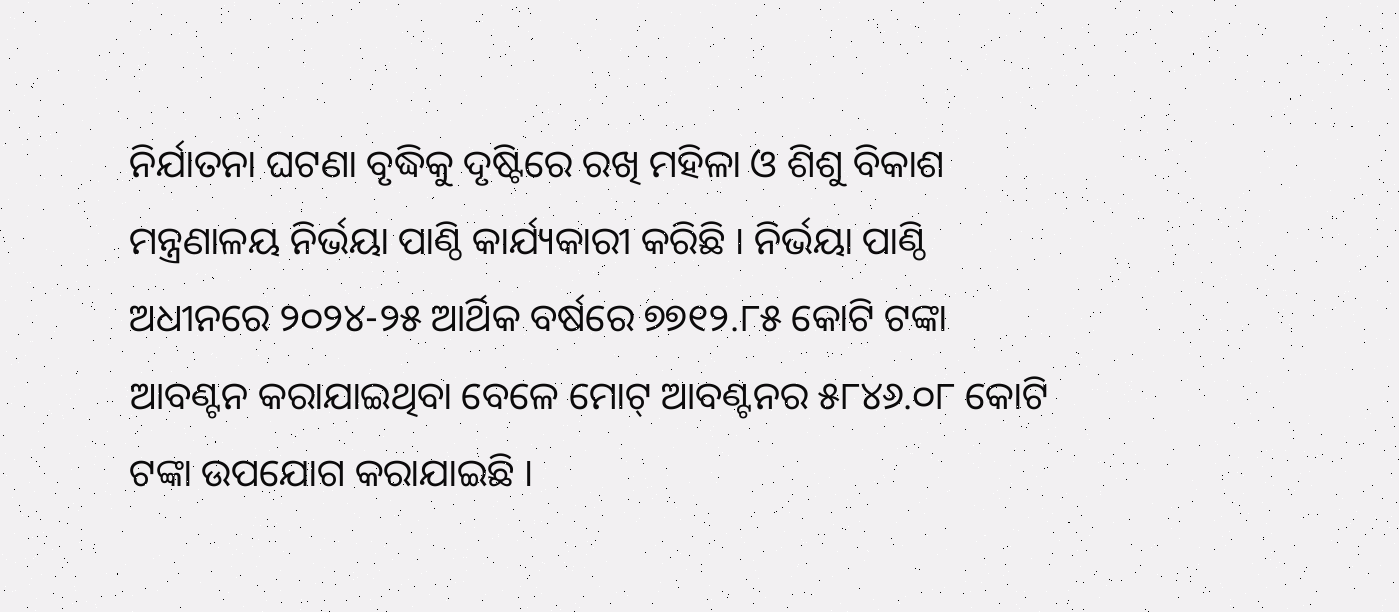ନିର୍ଯାତନା ଘଟଣା ବୃଦ୍ଧିକୁ ଦୃଷ୍ଟିରେ ରଖି ମହିଳା ଓ ଶିଶୁ ବିକାଶ ମନ୍ତ୍ରଣାଳୟ ନିର୍ଭୟା ପାଣ୍ଠି କାର୍ଯ୍ୟକାରୀ କରିଛି । ନିର୍ଭୟା ପାଣ୍ଠି ଅଧୀନରେ ୨୦୨୪-୨୫ ଆର୍ଥିକ ବର୍ଷରେ ୭୭୧୨.୮୫ କୋଟି ଟଙ୍କା ଆବଣ୍ଟନ କରାଯାଇଥିବା ବେଳେ ମୋଟ୍ ଆବଣ୍ଟନର ୫୮୪୬.୦୮ କୋଟି ଟଙ୍କା ଉପଯୋଗ କରାଯାଇଛି ।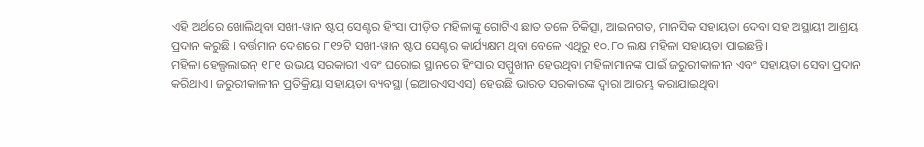ଏହି ଅର୍ଥରେ ଖୋଲିଥିବା ସଖୀ-ୱାନ ଷ୍ଟପ୍ ସେଣ୍ଟର ହିଂସା ପୀଡ଼ିତ ମହିଳାଙ୍କୁ ଗୋଟିଏ ଛାତ ତଳେ ଚିକିତ୍ସା, ଆଇନଗତ, ମାନସିକ ସହାୟତା ଦେବା ସହ ଅସ୍ଥାୟୀ ଆଶ୍ରୟ ପ୍ରଦାନ କରୁଛି । ବର୍ତ୍ତମାନ ଦେଶରେ ୮୧୨ଟି ସଖୀ-ୱାନ ଷ୍ଟପ ସେଣ୍ଟର କାର୍ଯ୍ୟକ୍ଷମ ଥିବା ବେଳେ ଏଥିରୁ ୧୦.୮୦ ଲକ୍ଷ ମହିଳା ସହାୟତା ପାଇଛନ୍ତି।
ମହିଳା ହେଲ୍ପଲାଇନ୍ ୧୮୧ ଉଭୟ ସରକାରୀ ଏବଂ ଘରୋଇ ସ୍ଥାନରେ ହିଂସାର ସମ୍ମୁଖୀନ ହେଉଥିବା ମହିଳାମାନଙ୍କ ପାଇଁ ଜରୁରୀକାଳୀନ ଏବଂ ସହାୟତା ସେବା ପ୍ରଦାନ କରିଥାଏ। ଜରୁରୀକାଳୀନ ପ୍ରତିକ୍ରିୟା ସହାୟତା ବ୍ୟବସ୍ଥା (ଇଆରଏସଏସ) ହେଉଛି ଭାରତ ସରକାରଙ୍କ ଦ୍ୱାରା ଆରମ୍ଭ କରାଯାଇଥିବା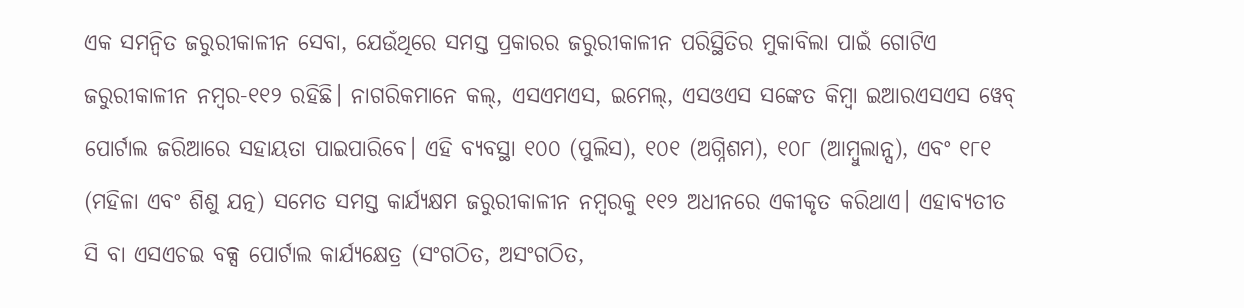ଏକ ସମନ୍ୱିତ ଜରୁରୀକାଳୀନ ସେବା, ଯେଉଁଥିରେ ସମସ୍ତ ପ୍ରକାରର ଜରୁରୀକାଳୀନ ପରିସ୍ଥିତିର ମୁକାବିଲା ପାଇଁ ଗୋଟିଏ ଜରୁରୀକାଳୀନ ନମ୍ବର-୧୧୨ ରହିଛି। ନାଗରିକମାନେ କଲ୍, ଏସଏମଏସ, ଇମେଲ୍, ଏସଓଏସ ସଙ୍କେତ କିମ୍ବା ଇଆରଏସଏସ ୱେବ୍ ପୋର୍ଟାଲ ଜରିଆରେ ସହାୟତା ପାଇପାରିବେ। ଏହି ବ୍ୟବସ୍ଥା ୧୦୦ (ପୁଲିସ), ୧୦୧ (ଅଗ୍ନିଶମ), ୧୦୮ (ଆମ୍ବୁଲାନ୍ସ), ଏବଂ ୧୮୧ (ମହିଳା ଏବଂ ଶିଶୁ ଯତ୍ନ) ସମେତ ସମସ୍ତ କାର୍ଯ୍ୟକ୍ଷମ ଜରୁରୀକାଳୀନ ନମ୍ବରକୁ ୧୧୨ ଅଧୀନରେ ଏକୀକୃତ କରିଥାଏ। ଏହାବ୍ୟତୀତ ସି ବା ଏସଏଚଇ ବକ୍ସ ପୋର୍ଟାଲ କାର୍ଯ୍ୟକ୍ଷେତ୍ର (ସଂଗଠିତ, ଅସଂଗଠିତ,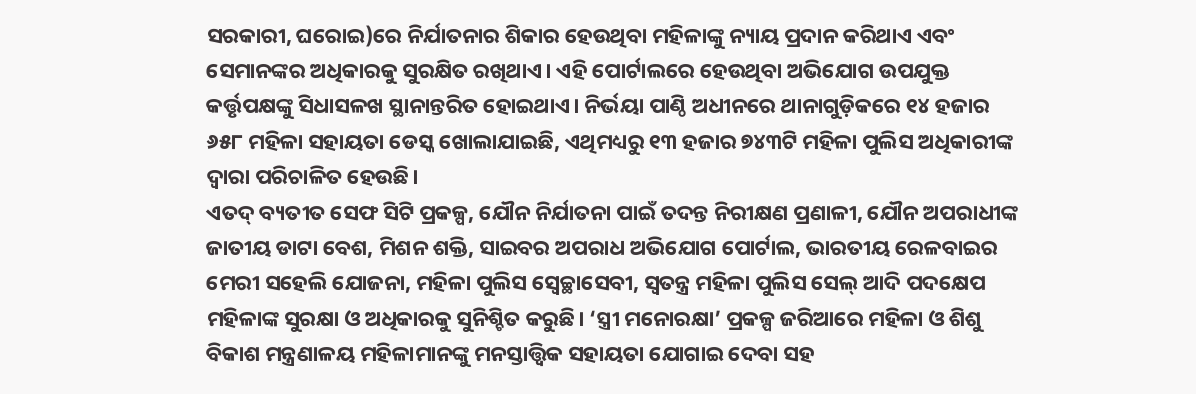ସରକାରୀ, ଘରୋଇ)ରେ ନିର୍ଯାତନାର ଶିକାର ହେଉଥିବା ମହିଳାଙ୍କୁ ନ୍ୟାୟ ପ୍ରଦାନ କରିଥାଏ ଏବଂ ସେମାନଙ୍କର ଅଧିକାରକୁ ସୁରକ୍ଷିତ ରଖିଥାଏ। ଏହି ପୋର୍ଟାଲରେ ହେଉଥିବା ଅଭିଯୋଗ ଉପଯୁକ୍ତ କର୍ତ୍ତୃପକ୍ଷଙ୍କୁ ସିଧାସଳଖ ସ୍ଥାନାନ୍ତରିତ ହୋଇଥାଏ। ନିର୍ଭୟା ପାଣ୍ଠି ଅଧୀନରେ ଥାନାଗୁଡ଼ିକରେ ୧୪ ହଜାର ୬୫୮ ମହିଳା ସହାୟତା ଡେସ୍କ ଖୋଲାଯାଇଛି, ଏଥିମଧ୍ୟରୁ ୧୩ ହଜାର ୭୪୩ଟି ମହିଳା ପୁଲିସ ଅଧିକାରୀଙ୍କ ଦ୍ୱାରା ପରିଚାଳିତ ହେଉଛି।
ଏତଦ୍ ବ୍ୟତୀତ ସେଫ ସିଟି ପ୍ରକଳ୍ପ, ଯୌନ ନିର୍ଯାତନା ପାଇଁ ତଦନ୍ତ ନିରୀକ୍ଷଣ ପ୍ରଣାଳୀ, ଯୌନ ଅପରାଧୀଙ୍କ ଜାତୀୟ ଡାଟା ବେଶ, ମିଶନ ଶକ୍ତି, ସାଇବର ଅପରାଧ ଅଭିଯୋଗ ପୋର୍ଟାଲ, ଭାରତୀୟ ରେଳବାଇର ମେରୀ ସହେଲି ଯୋଜନା, ମହିଳା ପୁଲିସ ସ୍ୱେଚ୍ଛାସେବୀ, ସ୍ୱତନ୍ତ୍ର ମହିଳା ପୁଲିସ ସେଲ୍ ଆଦି ପଦକ୍ଷେପ ମହିଳାଙ୍କ ସୁରକ୍ଷା ଓ ଅଧିକାରକୁ ସୁନିଶ୍ଚିତ କରୁଛି। ‘ସ୍ତ୍ରୀ ମନୋରକ୍ଷା’ ପ୍ରକଳ୍ପ ଜରିଆରେ ମହିଳା ଓ ଶିଶୁ ବିକାଶ ମନ୍ତ୍ରଣାଳୟ ମହିଳାମାନଙ୍କୁ ମନସ୍ତାତ୍ତ୍ୱିକ ସହାୟତା ଯୋଗାଇ ଦେବା ସହ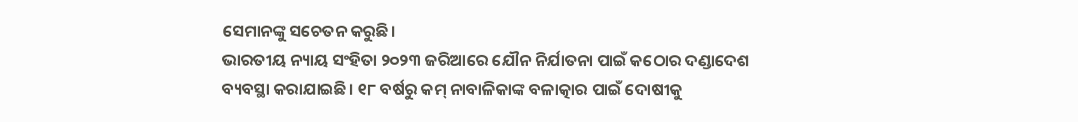ସେମାନଙ୍କୁ ସଚେତନ କରୁଛି।
ଭାରତୀୟ ନ୍ୟାୟ ସଂହିତା ୨୦୨୩ ଜରିଆରେ ଯୌନ ନିର୍ଯାତନା ପାଇଁ କଠୋର ଦଣ୍ଡାଦେଶ ବ୍ୟବସ୍ଥା କରାଯାଇଛି। ୧୮ ବର୍ଷରୁ କମ୍ ନାବାଳିକାଙ୍କ ବଳାତ୍କାର ପାଇଁ ଦୋଷୀକୁ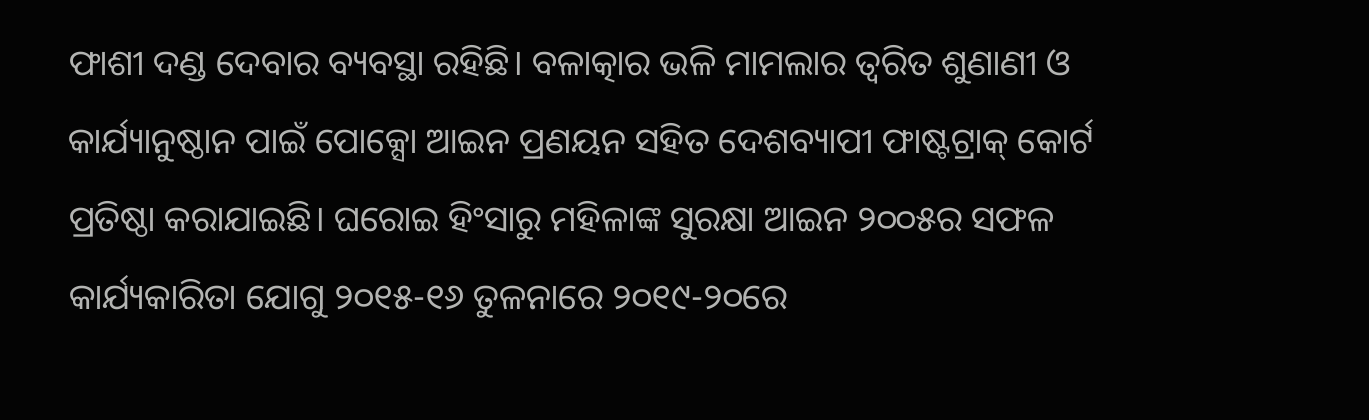ଫାଶୀ ଦଣ୍ଡ ଦେବାର ବ୍ୟବସ୍ଥା ରହିଛି। ବଳାତ୍କାର ଭଳି ମାମଲାର ତ୍ବରିତ ଶୁଣାଣୀ ଓ କାର୍ଯ୍ୟାନୁଷ୍ଠାନ ପାଇଁ ପୋକ୍ସୋ ଆଇନ ପ୍ରଣୟନ ସହିତ ଦେଶବ୍ୟାପୀ ଫାଷ୍ଟଟ୍ରାକ୍ କୋର୍ଟ ପ୍ରତିଷ୍ଠା କରାଯାଇଛି। ଘରୋଇ ହିଂସାରୁ ମହିଳାଙ୍କ ସୁରକ୍ଷା ଆଇନ ୨୦୦୫ର ସଫଳ କାର୍ଯ୍ୟକାରିତା ଯୋଗୁ ୨୦୧୫-୧୬ ତୁଳନାରେ ୨୦୧୯-୨୦ରେ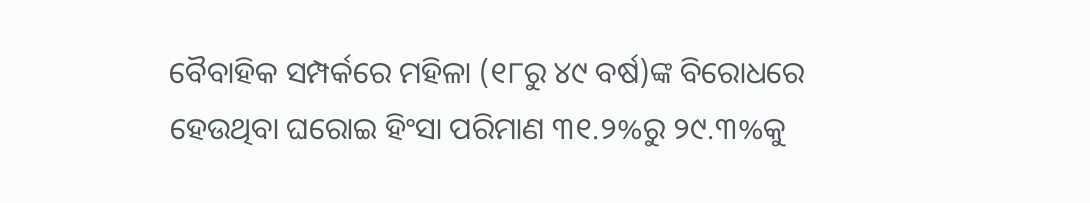ବୈବାହିକ ସମ୍ପର୍କରେ ମହିଳା (୧୮ରୁ ୪୯ ବର୍ଷ)ଙ୍କ ବିରୋଧରେ ହେଉଥିବା ଘରୋଇ ହିଂସା ପରିମାଣ ୩୧.୨%ରୁ ୨୯.୩%କୁ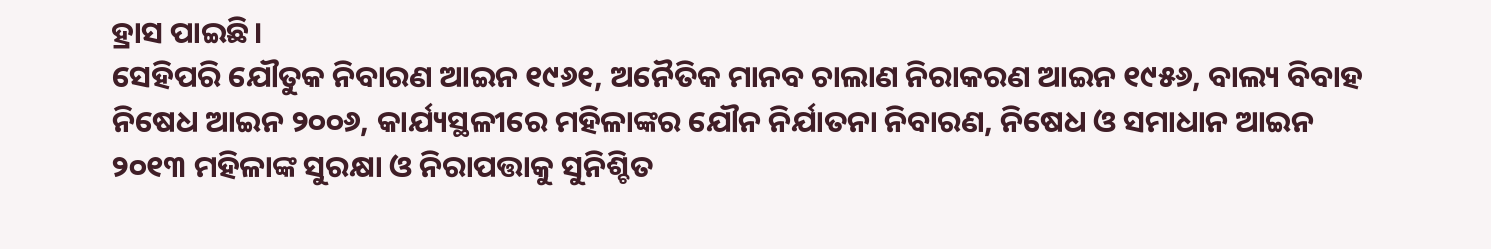ହ୍ରାସ ପାଇଛି।
ସେହିପରି ଯୌତୁକ ନିବାରଣ ଆଇନ ୧୯୬୧, ଅନୈତିକ ମାନବ ଚାଲାଣ ନିରାକରଣ ଆଇନ ୧୯୫୬, ବାଲ୍ୟ ବିବାହ ନିଷେଧ ଆଇନ ୨୦୦୬, କାର୍ଯ୍ୟସ୍ଥଳୀରେ ମହିଳାଙ୍କର ଯୌନ ନିର୍ଯାତନା ନିବାରଣ, ନିଷେଧ ଓ ସମାଧାନ ଆଇନ ୨୦୧୩ ମହିଳାଙ୍କ ସୁରକ୍ଷା ଓ ନିରାପତ୍ତାକୁ ସୁନିଶ୍ଚିତ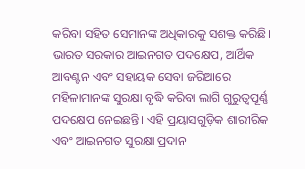କରିବା ସହିତ ସେମାନଙ୍କ ଅଧିକାରକୁ ସଶକ୍ତ କରିଛି। ଭାରତ ସରକାର ଆଇନଗତ ପଦକ୍ଷେପ, ଆର୍ଥିକ ଆବଣ୍ଟନ ଏବଂ ସହାୟକ ସେବା ଜରିଆରେ ମହିଳାମାନଙ୍କ ସୁରକ୍ଷା ବୃଦ୍ଧି କରିବା ଲାଗି ଗୁରୁତ୍ୱପୂର୍ଣ୍ଣ ପଦକ୍ଷେପ ନେଇଛନ୍ତି। ଏହି ପ୍ରୟାସଗୁଡ଼ିକ ଶାରୀରିକ ଏବଂ ଆଇନଗତ ସୁରକ୍ଷା ପ୍ରଦାନ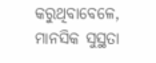କରୁଥିବାବେଳେ, ମାନସିକ ସୁସ୍ଥତା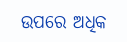ଉପରେ ଅଧିକ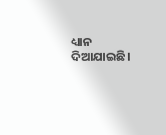ଧ୍ୟାନ ଦିଆଯାଇଛି।